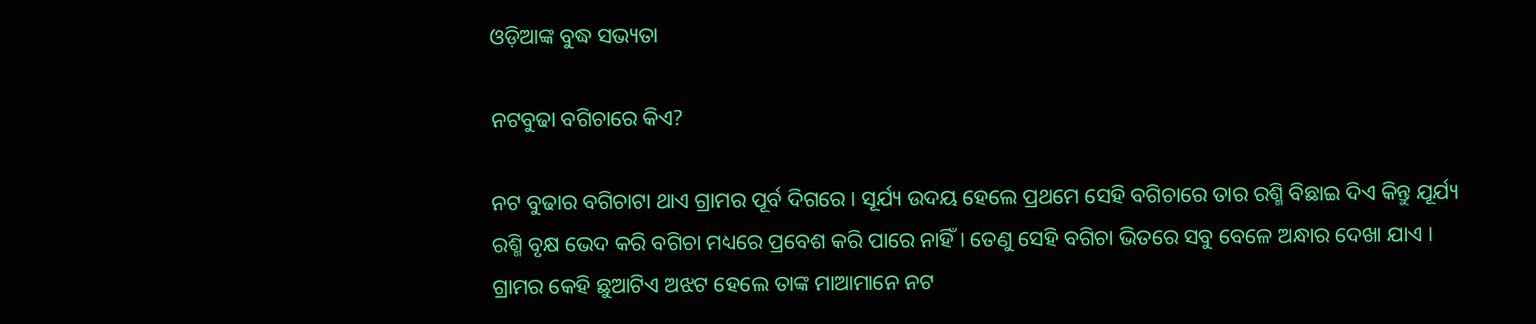ଓଡ଼ିଆଙ୍କ ବୁଦ୍ଧ ସଭ୍ୟତା

ନଟବୁଢା ବଗିଚାରେ କିଏ?

ନଟ ବୁଢାର ବଗିଚାଟା ଥାଏ ଗ୍ରାମର ପୂର୍ବ ଦିଗରେ । ସୂର୍ଯ୍ୟ ଉଦୟ ହେଲେ ପ୍ରଥମେ ସେହି ବଗିଚାରେ ତାର ରଶ୍ମି ବିଛାଇ ଦିଏ କିନ୍ତୁ ଯୂର୍ଯ୍ୟ ରଶ୍ମି ବୃକ୍ଷ ଭେଦ କରି ବଗିଚା ମଧ୍ୟରେ ପ୍ରବେଶ କରି ପାରେ ନାହିଁ । ତେଣୁ ସେହି ବଗିଚା ଭିତରେ ସବୁ ବେଳେ ଅନ୍ଧାର ଦେଖା ଯାଏ । ଗ୍ରାମର କେହି ଛୁଆଟିଏ ଅଝଟ ହେଲେ ତାଙ୍କ ମାଆମାନେ ନଟ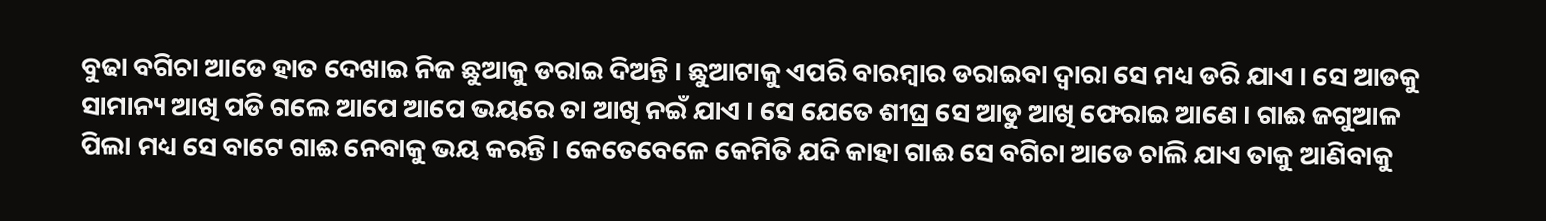ବୁଢା ବଗିଚା ଆଡେ ହାତ ଦେଖାଇ ନିଜ ଛୁଆକୁ ଡରାଇ ଦିଅନ୍ତି । ଛୁଆଟାକୁ ଏପରି ବାରମ୍ବାର ଡରାଇବା ଦ୍ୱାରା ସେ ମଧ୍ୟ ଡରି ଯାଏ । ସେ ଆଡକୁ ସାମାନ୍ୟ ଆଖି ପଡି ଗଲେ ଆପେ ଆପେ ଭୟରେ ତା ଆଖି ନଇଁ ଯାଏ । ସେ ଯେତେ ଶୀଘ୍ର ସେ ଆଡୁ ଆଖି ଫେରାଇ ଆଣେ । ଗାଈ ଜଗୁଆଳ ପିଲା ମଧ୍ୟ ସେ ବାଟେ ଗାଈ ନେବାକୁ ଭୟ କରନ୍ତି । କେତେବେଳେ କେମିତି ଯଦି କାହା ଗାଈ ସେ ବଗିଚା ଆଡେ ଚାଲି ଯାଏ ତାକୁ ଆଣିବାକୁ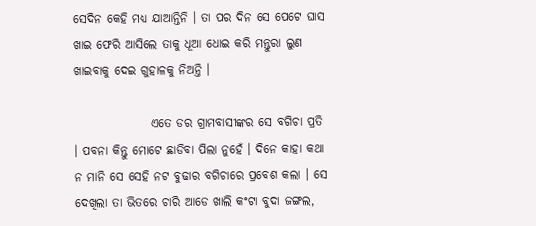ସେଦିନ କେହି ମଧ୍ୟ ଯାଆନ୍ତିନି । ତା ପର ଦିନ ସେ ପେଟେ ଘାସ ଖାଇ ଫେରି ଆସିଲେ ତାକୁ ଧୂଆ ଧୋଇ କରି ମନ୍ତୁରା ଲୁଣ ଖାଇବାକୁ ଦେଇ ଗୁହାଳକୁ ନିଅନ୍ତି ।

                ଏତେ ଡର ଗ୍ରାମବାସୀଙ୍କର ସେ ବଗିଚା ପ୍ରତି । ପବନା କିନ୍ତୁ ମୋଟେ ଛାଡିବା ପିଲା ନୁହେଁ । ଦିନେ କାହା କଥା ନ ମାନି ସେ ସେହି ନଟ ବୁଢାର ବଗିଚାରେ ପ୍ରବେଶ କଲା । ସେ ଦେଖିଲା ତା ଭିତରେ ଚାରି ଆଡେ ଖାଲି କଂଟା ବୁଦା ଜଙ୍ଗଲ,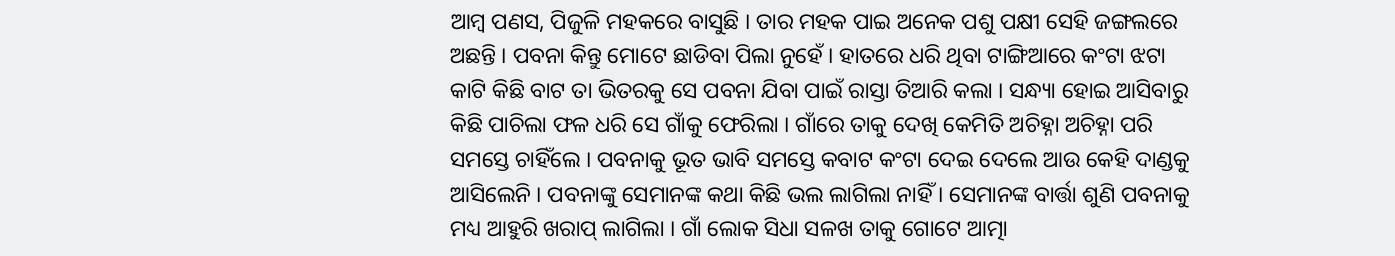ଆମ୍ବ ପଣସ, ପିଜୁଳି ମହକରେ ବାସୁଛି । ତାର ମହକ ପାଇ ଅନେକ ପଶୁ ପକ୍ଷୀ ସେହି ଜଙ୍ଗଲରେ ଅଛନ୍ତି । ପବନା କିନ୍ତୁ ମୋଟେ ଛାଡିବା ପିଲା ନୁହେଁ । ହାତରେ ଧରି ଥିବା ଟାଙ୍ଗିଆରେ କଂଟା ଝଟା କାଟି କିଛି ବାଟ ତା ଭିତରକୁ ସେ ପବନା ଯିବା ପାଇଁ ରାସ୍ତା ତିଆରି କଲା । ସନ୍ଧ୍ୟା ହୋଇ ଆସିବାରୁ କିଛି ପାଚିଲା ଫଳ ଧରି ସେ ଗାଁକୁ ଫେରିଲା । ଗାଁରେ ତାକୁ ଦେଖି କେମିତି ଅଚିହ୍ନା ଅଚିହ୍ନା ପରି ସମସ୍ତେ ଚାହିଁଲେ । ପବନାକୁ ଭୂତ ଭାବି ସମସ୍ତେ କବାଟ କଂଟା ଦେଇ ଦେଲେ ଆଉ କେହି ଦାଣ୍ଡକୁ ଆସିଲେନି । ପବନାଙ୍କୁ ସେମାନଙ୍କ କଥା କିଛି ଭଲ ଲାଗିଲା ନାହିଁ । ସେମାନଙ୍କ ବାର୍ତ୍ତା ଶୁଣି ପବନାକୁ ମଧ୍ୟ ଆହୁରି ଖରାପ୍ ଲାଗିଲା । ଗାଁ ଲୋକ ସିଧା ସଳଖ ତାକୁ ଗୋଟେ ଆତ୍ମା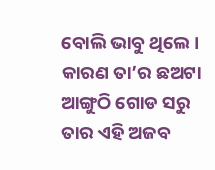ବୋଲି ଭାବୁ ଥିଲେ । କାରଣ ତା’ର ଛଅଟା ଆଙ୍ଗୁଠି ଗୋଡ ସରୁ ତାର ଏହି ଅଜବ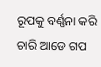ରୂପକୁ ବର୍ଣ୍ଣନା କରି ଚାରି ଆଡେ ଗପ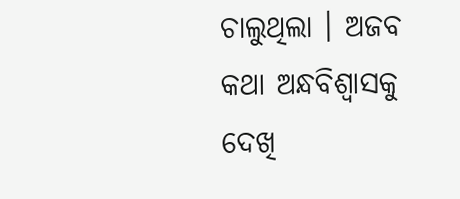ଚାଲୁଥିଲା । ଅଜବ କଥା ଅନ୍ଧବିଶ୍ୱାସକୁ ଦେଖି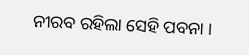ନୀରବ ରହିଲା ସେହି ପବନା ।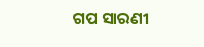ଗପ ସାରଣୀ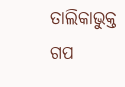ତାଲିକାଭୁକ୍ତ ଗପ